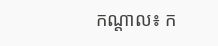កណ្តាល៖ ក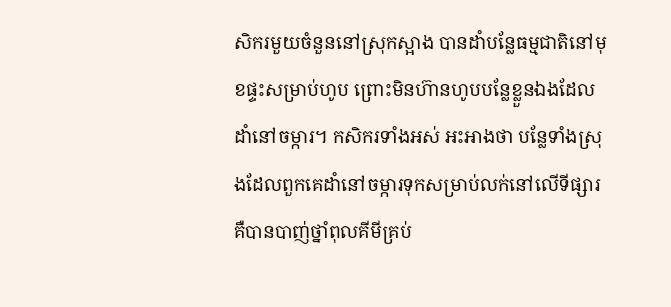សិករមួយចំនួននៅស្រុកស្អាង បានដាំបន្លែធម្មជាតិនៅមុខផ្ទះសម្រាប់ហូប ព្រោះមិនហ៊ានហូបបន្លែខ្លួនឯងដែលដាំនៅចម្ការ។ កសិករទាំងអស់ អះអាងថា បន្លែទាំងស្រុងដែលពួកគេដាំនៅចម្ការទុកសម្រាប់លក់នៅលើទីផ្សារ គឺបានបាញ់ថ្នាំពុលគីមីគ្រប់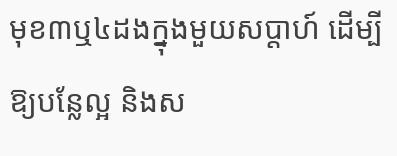មុខ៣ឬ៤ដងក្នុងមួយសប្តាហ៍ ដើម្បីឱ្យបន្លែល្អ និងស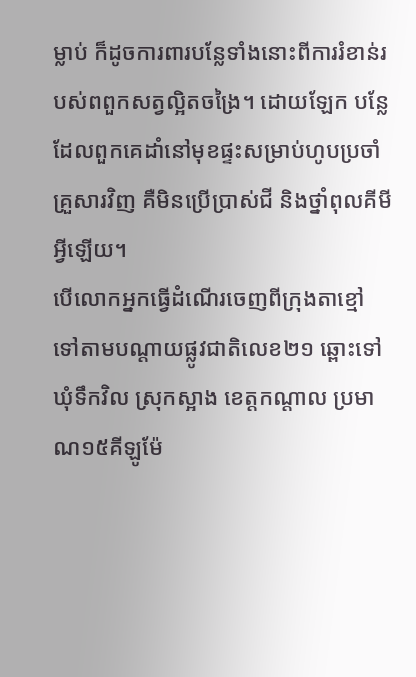ម្លាប់ ក៏ដូចការពារបន្លែទាំងនោះពីការរំខាន់របស់ពពួកសត្វល្អិតចង្រៃ។ ដោយឡែក បន្លែ ដែលពួកគេដាំនៅមុខផ្ទះសម្រាប់ហូបប្រចាំគ្រួសារវិញ គឺមិនប្រើប្រាស់ជី និងថ្នាំពុលគីមីអ្វីឡើយ។
បើលោកអ្នកធ្វើដំណើរចេញពីក្រុងតាខ្មៅ ទៅតាមបណ្តាយផ្លូវជាតិលេខ២១ ឆ្ពោះទៅឃុំទឹកវិល ស្រុកស្អាង ខេត្តកណ្តាល ប្រមាណ១៥គីឡូម៉ែ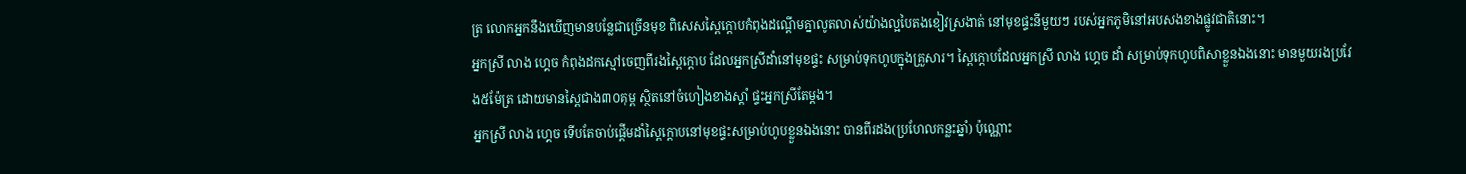ត្រ លោកអ្នកនឹងឃើញមានបន្លែជាច្រើនមុខ ពិសេសស្ពៃក្តោបកំពុងដណ្តើមគ្នាលូតលាស់យ៉ាងល្អបៃតងខៀវស្រងាត់ នៅមុខផ្ទះនីមួយៗ របស់អ្នកភូមិនៅអបសងខាងផ្លូវជាតិនោះ។
អ្នកស្រី លាង ហ្គេច កំពុងដកស្មៅចេញពីរងស្ពៃក្តោប ដែលអ្នកស្រីដាំនៅមុខផ្ទះ សម្រាប់ទុកហូបក្នុងគ្រួសារ។ ស្ពៃក្តោបដែលអ្នកស្រី លាង ហ្គេច ដាំ សម្រាប់ទុកហូបពិសាខ្លួនឯងនោះ មានមួយរងប្រវែង៥ម៉ែត្រ ដោយមានស្ពៃជាង៣០គុម្ព ស្ថិតនៅចំហៀងខាងស្តាំ ផ្ទះអ្នកស្រីតែម្តង។
អ្នកស្រី លាង ហ្គេច ទើបតែចាប់ផ្តើមដាំស្ពៃក្តោបនៅមុខផ្ទះសម្រាប់ហូបខ្លួនឯងនោះ បានពីរដង(ប្រហែលកន្លះឆ្នាំ) ប៉ុណ្ណោះ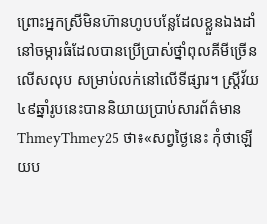ព្រោះអ្នកស្រីមិនហ៊ានហូបបន្លែដែលខ្លួនឯងដាំនៅចម្ការធំដែលបានប្រើប្រាស់ថ្នាំពុលគីមីច្រើនលើសលុប សម្រាប់លក់នៅលើទីផ្សារ។ ស្ត្រីវ័យ៤៩ឆ្នាំរូបនេះបាននិយាយប្រាប់សារព័ត៌មានThmeyThmey25 ថា៖«សព្វថ្ងៃនេះ កុំថាឡើយប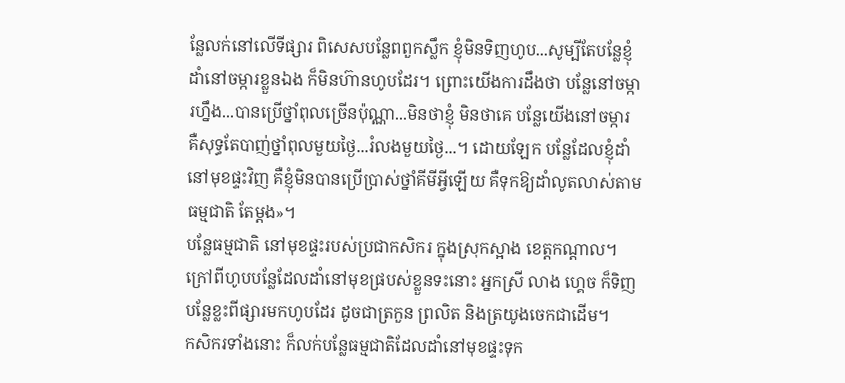ន្លែលក់នៅលើទីផ្សារ ពិសេសបន្លែពពួកស្លឹក ខ្ញុំមិនទិញហូប...សូម្បីតែបន្លែខ្ញុំដាំនៅចម្ការខ្លួនឯង ក៏មិនហ៊ានហូបដែរ។ ព្រោះយើងការដឹងថា បន្លែនៅចម្ការហ្នឹង...បានប្រើថ្នាំពុលច្រើនប៉ុណ្ណា...មិនថាខ្ញុំ មិនថាគេ បន្លែយើងនៅចម្ការ គឺសុទ្ធតែបាញ់ថ្នាំពុលមួយថ្ងៃ...រំលងមួយថ្ងៃ...។ ដោយឡែក បន្លែដែលខ្ញុំដាំនៅមុខផ្ទះវិញ គឺខ្ញុំមិនបានប្រើប្រាស់ថ្នាំគីមីអ្វីឡើយ គឺទុកឱ្យដាំលូតលាស់តាមធម្មជាតិ តែម្តង»។
បន្លែធម្មជាតិ នៅមុខផ្ទះរបស់ប្រជាកសិករ ក្នុងស្រុកស្អាង ខេត្តកណ្តាល។
ក្រៅពីហូបបន្លែដែលដាំនៅមុខផ្របស់ខ្លួនទះនោះ អ្នកស្រី លាង ហ្គេច ក៏ទិញបន្លែខ្លះពីផ្សារមកហូបដែរ ដូចជាត្រកួន ព្រលិត និងត្រយូងចេកជាដើម។
កសិករទាំងនោះ ក៏លក់បន្លែធម្មជាតិដែលដាំនៅមុខផ្ទះទុក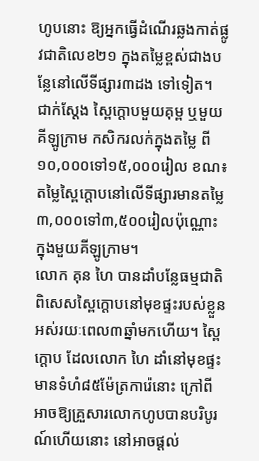ហូបនោះ ឱ្យអ្នកធ្វើដំណើរឆ្លងកាត់ផ្លូវជាតិលេខ២១ ក្នុងតម្លៃខ្ពស់ជាងបន្លែនៅលើទីផ្សារ៣ដង ទៅទៀត។ ជាក់ស្តែង ស្ពៃក្តោបមួយគុម្ព ឬមួយគីឡូក្រាម កសិករលក់ក្នុងតម្លៃ ពី១០,០០០ទៅ១៥,០០០រៀល ខណ៖តម្លៃស្ពៃក្តោបនៅលើទីផ្សារមានតម្លៃ៣,០០០ទៅ៣,៥០០រៀលប៉ុណ្ណោះ ក្នុងមួយគីឡូក្រាម។
លោក គុន ហៃ បានដាំបន្លែធម្មជាតិ ពិសេសស្ពៃក្តោបនៅមុខផ្ទះរបស់ខ្លួនអស់រយៈពេល៣ឆ្នាំមកហើយ។ ស្ពៃក្តោប ដែលលោក ហៃ ដាំនៅមុខផ្ទះមានទំហំ៨៥ម៉ែត្រការ៉េនោះ ក្រៅពីអាចឱ្យគ្រួសារលោកហូបបានបរិបូរណ៍ហើយនោះ នៅអាចផ្តល់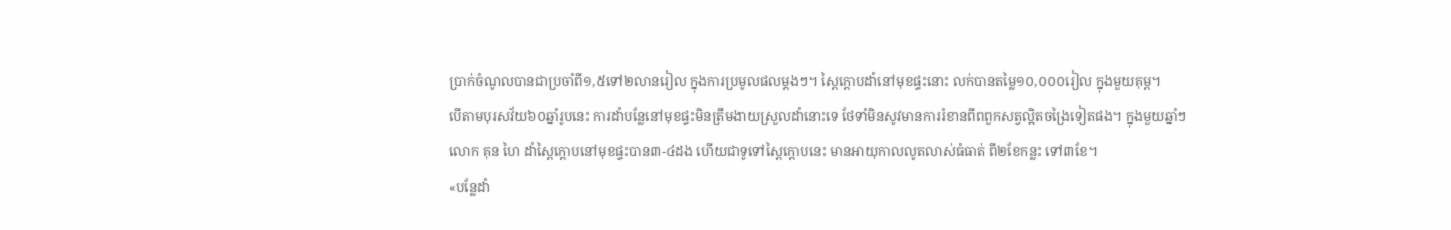ប្រាក់ចំណូលបានជាប្រចាំពី១,៥ទៅ២លានរៀល ក្នុងការប្រមូលផលម្តងៗ។ ស្ពៃក្តោបដាំនៅមុខផ្ទះនោះ លក់បានតម្លៃ១០,០០០រៀល ក្នុងមួយគុម្ព។
បើតាមបុរសវ័យ៦០ឆ្នាំរូបនេះ ការដាំបន្លែនៅមុខផ្ទះមិនត្រឹមងាយស្រួលដាំនោះទេ ថែទាំមិនសូវមានការរំខានពីពពួកសត្វល្អិតចង្រៃទៀតផង។ ក្នុងមួយឆ្នាំៗ លោក គុន ហៃ ដាំស្ពៃក្តោបនៅមុខផ្ទះបាន៣-៤ដង ហើយជាទូទៅស្ពៃក្តោបនេះ មានអាយុកាលលូតលាស់ធំធាត់ ពី២ខែកន្លះ ទៅ៣ខែ។
«បន្លែដាំ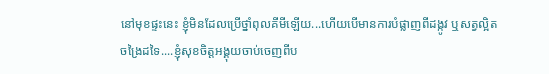នៅមុខផ្ទះនេះ ខ្ញុំមិនដែលប្រើថ្នាំពុលគីមីឡើយ...ហើយបើមានការបំផ្លាញពីដង្កូវ ឬសត្វល្អិតចង្រៃដទៃ....ខ្ញុំសុខចិត្តអង្គុយចាប់ចេញពីប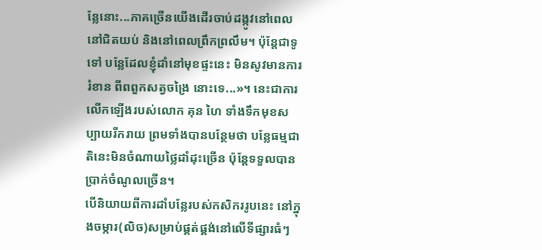ន្លែនោះ...ភាគច្រើនយើងដើរចាប់ដង្កូវនៅពេលនៅជិតយប់ និងនៅពេលព្រឹកព្រលឹម។ ប៉ុន្តែជាទូទៅ បន្លែដែលខ្ញុំដាំនៅមុខផ្ទះនេះ មិនសូវមានការរំខាន ពីពពួកសត្វចង្រៃ នោះទេ...»។ នេះជាការលើកឡើងរបស់លោក គុន ហៃ ទាំងទឹកមុខសប្បាយរីករាយ ព្រមទាំងបានបន្ថែមថា បន្លែធម្មជាតិនេះមិនចំណាយថ្លៃដាំដុះច្រើន ប៉ុន្តែទទួលបានប្រាក់ចំណូលច្រើន។
បើនិយាយពីការដាំបន្លែរបស់កសិកររូបនេះ នៅក្នុងចម្ការ(លិច)សម្រាប់ផ្គត់ផ្គង់នៅលើទីផ្សារធំៗ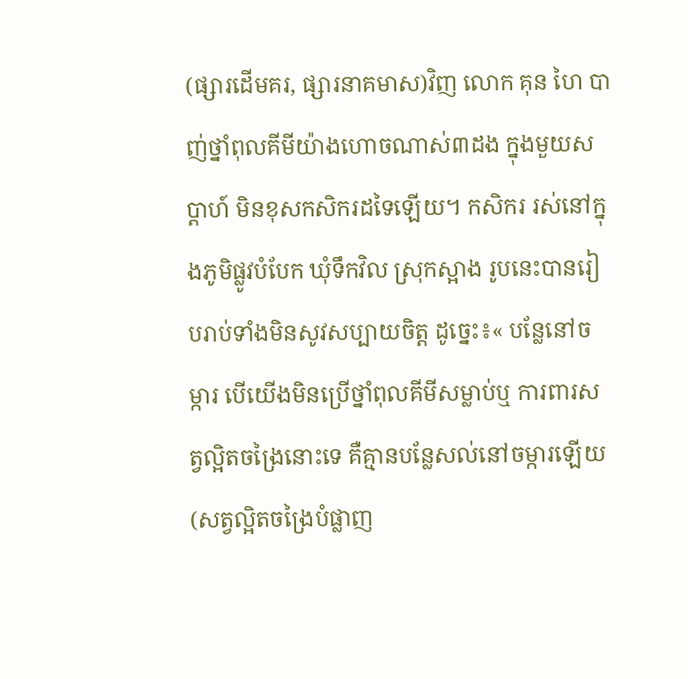(ផ្សារដើមគរ, ផ្សារនាគមាស)វិញ លោក គុន ហៃ បាញ់ថ្នាំពុលគីមីយ៉ាងហោចណាស់៣ដង ក្នុងមួយសប្តាហ៍ មិនខុសកសិករដទៃឡើយ។ កសិករ រស់នៅក្នុងភូមិផ្លូវបំបែក ឃុំទឹកវិល ស្រុកស្អាង រូបនេះបានរៀបរាប់ទាំងមិនសូវសប្បាយចិត្ត ដូច្នេះ៖« បន្លែនៅចម្ការ បើយើងមិនប្រើថ្នាំពុលគីមីសម្លាប់ឬ ការពារសត្វល្អិតចង្រៃនោះទេ គឺគ្មានបន្លែសល់នៅចម្ការឡើយ(សត្វល្អិតចង្រៃបំផ្លាញ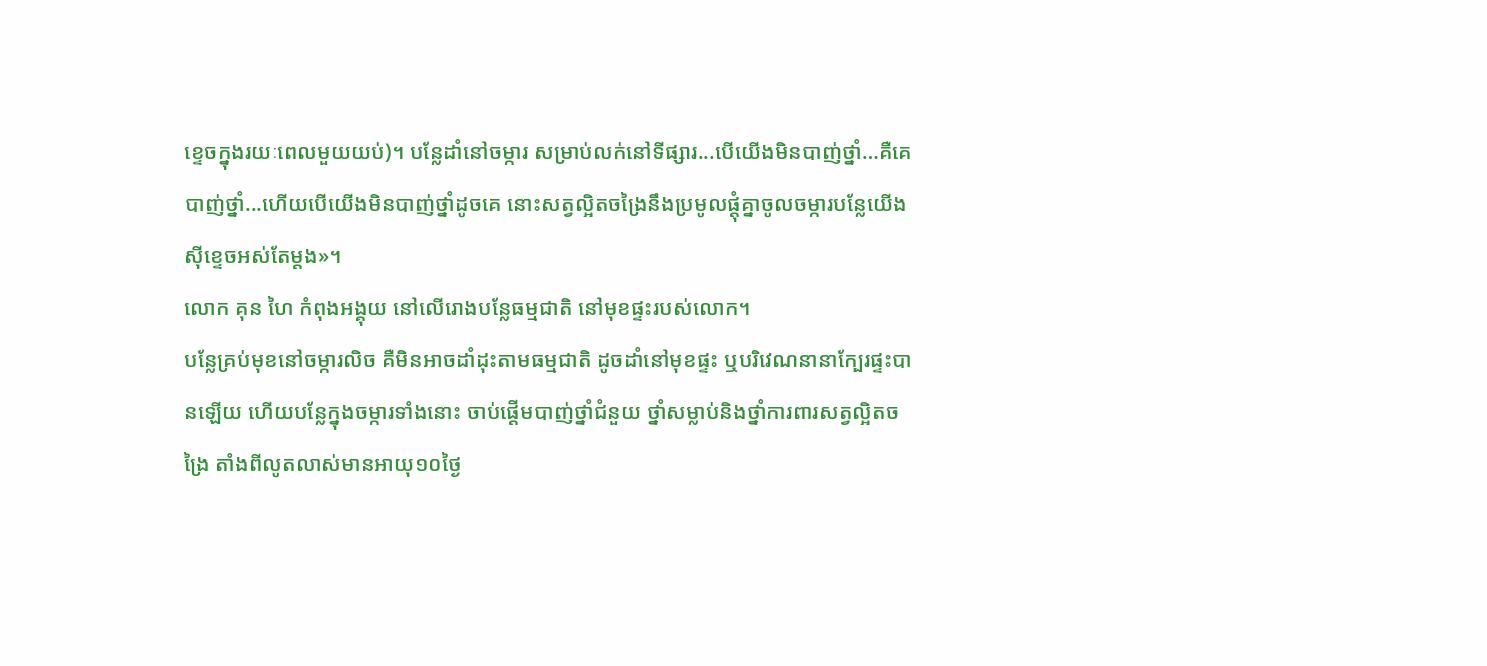ខ្ទេចក្នុងរយៈពេលមួយយប់)។ បន្លែដាំនៅចម្ការ សម្រាប់លក់នៅទីផ្សារ...បើយើងមិនបាញ់ថ្នាំ…គឺគេបាញ់ថ្នាំ...ហើយបើយើងមិនបាញ់ថ្នាំដូចគេ នោះសត្វល្អិតចង្រៃនឹងប្រមូលផ្តុំគ្នាចូលចម្ការបន្លែយើងស៊ីខ្ទេចអស់តែម្តង»។
លោក គុន ហៃ កំពុងអង្គុយ នៅលើរោងបន្លែធម្មជាតិ នៅមុខផ្ទះរបស់លោក។
បន្លែគ្រប់មុខនៅចម្ការលិច គឺមិនអាចដាំដុះតាមធម្មជាតិ ដូចដាំនៅមុខផ្ទះ ឬបរិវេណនានាក្បែរផ្ទះបានឡើយ ហើយបន្លែក្នុងចម្ការទាំងនោះ ចាប់ផ្តើមបាញ់ថ្នាំជំនួយ ថ្នាំសម្លាប់និងថ្នាំការពារសត្វល្អិតចង្រៃ តាំងពីលូតលាស់មានអាយុ១០ថ្ងៃ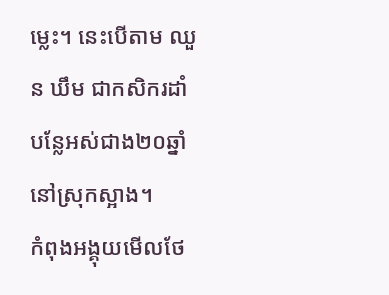ម្លេះ។ នេះបើតាម ឈួន ឃឹម ជាកសិករដាំបន្លែអស់ជាង២០ឆ្នាំ នៅស្រុកស្អាង។
កំពុងអង្គុយមើលថែ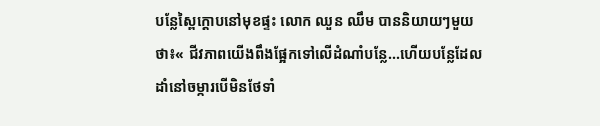បន្លែស្ពៃក្តោបនៅមុខផ្ទះ លោក ឈួន ឈឹម បាននិយាយៗមួយថា៖« ជីវភាពយើងពឹងផ្អែកទៅលើដំណាំបន្លែ...ហើយបន្លែដែលដាំនៅចម្ការបើមិនថែទាំ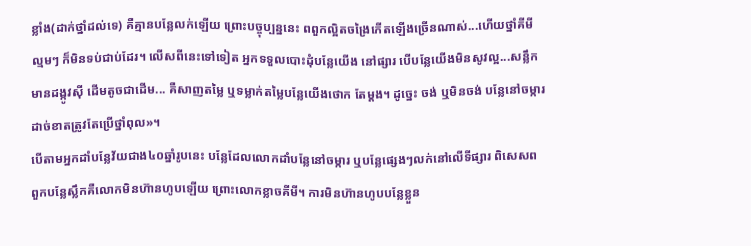ខ្លាំង(ដាក់ថ្នាំដល់ទេ) គឺគ្មានបន្លែលក់ឡើយ ព្រោះបច្ចុប្បន្ននេះ ពពួកល្អិតចង្រៃកើតឡើងច្រើនណាស់...ហើយថ្នាំគីមីល្មមៗ ក៏មិនទប់ជាប់ដែរ។ លើសពីនេះទៅទៀត អ្នកទទួលបោះដុំបន្លែយើង នៅផ្សារ បើបន្លែយើងមិនសូវល្អ...សន្លឹកមានដង្កូវស៊ី ដើមតូចជាដើម... គឺសាញតម្លៃ ឬទម្លាក់តម្លៃបន្លែយើងថោក តែម្តង។ ដូច្នេះ ចង់ ឬមិនចង់ បន្លែនៅចម្ការ ដាច់ខាតត្រូវតែប្រើថ្នាំពុល»។
បើតាមអ្នកដាំបន្លែវ័យជាង៤០ឆ្នាំរូបនេះ បន្លែដែលលោកដាំបន្លែនៅចម្ការ ឬបន្លែផ្សេងៗលក់នៅលើទីផ្សារ ពិសេសពពួកបន្លែស្លឹកគឺលោកមិនហ៊ានហូបឡើយ ព្រោះលោកខ្លាចគីមី។ ការមិនហ៊ានហូបបន្លែខ្លួន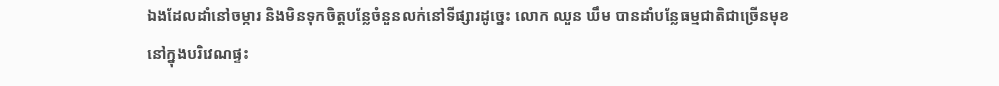ឯងដែលដាំនៅចម្ការ និងមិនទុកចិត្តបន្លែចំនួនលក់នៅទីផ្សារដូច្នេះ លោក ឈួន ឃឹម បានដាំបន្លែធម្មជាតិជាច្រើនមុខ នៅក្នុងបរិវេណផ្ទះ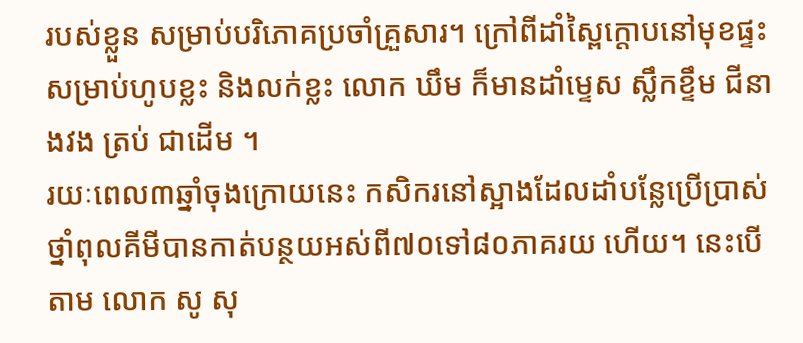របស់ខ្លួន សម្រាប់បរិភោគប្រចាំគ្រួសារ។ ក្រៅពីដាំស្ពៃក្តោបនៅមុខផ្ទះសម្រាប់ហូបខ្លះ និងលក់ខ្លះ លោក ឃឹម ក៏មានដាំម្ទេស ស្លឹកខ្ទឹម ជីនាងវង ត្រប់ ជាដើម ។
រយៈពេល៣ឆ្នាំចុងក្រោយនេះ កសិករនៅស្អាងដែលដាំបន្លែប្រើប្រាស់ថ្នាំពុលគីមីបានកាត់បន្ថយអស់ពី៧០ទៅ៨០ភាគរយ ហើយ។ នេះបើតាម លោក សូ សុ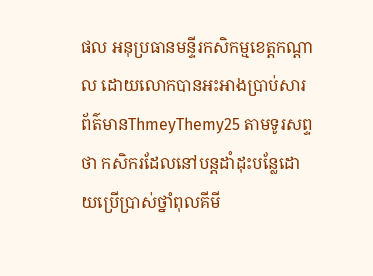ផល អនុប្រធានមន្ទីរកសិកម្មខេត្តកណ្តាល ដោយលោកបានអះអាងប្រាប់សារព័ត៌មានThmeyThemy25 តាមទូរសព្ទ ថា កសិករដែលនៅបន្តដាំដុះបន្លែដោយប្រើប្រាស់ថ្នាំពុលគីមី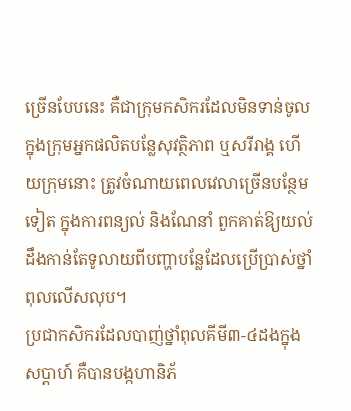ច្រើនបែបនេះ គឺជាក្រុមកសិករដែលមិនទាន់ចូលក្នុងក្រុមអ្នកផលិតបន្លែសុវត្ថិភាព ឬសរីរាង្គ ហើយក្រុមនោះ ត្រូវចំណាយពេលវេលាច្រើនបន្ថែមទៀត ក្នុងការពន្យល់ និងណែនាំ ពួកគាត់ឱ្យយល់ដឹងកាន់តែទូលាយពីបញ្ហាបន្លែដែលប្រើប្រាស់ថ្នាំពុលលើសលុប។
ប្រជាកសិករដែលបាញ់ថ្នាំពុលគីមី៣-៤ដងក្នុងសប្តាហ៍ គឺបានបង្កហានិភ័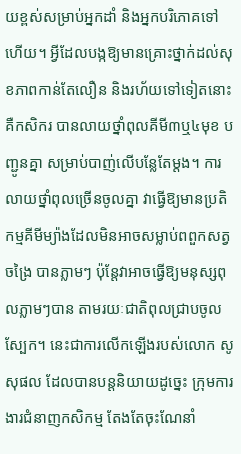យខ្ពស់សម្រាប់អ្នកដាំ និងអ្នកបរិភោគទៅហើយ។ អ្វីដែលបង្កឱ្យមានគ្រោះថ្នាក់ដល់សុខភាពកាន់តែលឿន និងរហ័យទៅទៀតនោះ គឺកសិករ បានលាយថ្នាំពុលគីមី៣ឬ៤មុខ បញ្ជូនគ្នា សម្រាប់បាញ់លើបន្លែតែម្តង។ ការលាយថ្នាំពុលច្រើនចូលគ្នា វាធ្វើឱ្យមានប្រតិកម្មគីមីម្យ៉ាងដែលមិនអាចសម្លាប់ពពួកសត្វចង្រៃ បានភ្លាមៗ ប៉ុន្តែវាអាចធ្វើឱ្យមនុស្សពុលភ្លាមៗបាន តាមរយៈជាតិពុលជ្រាបចូលស្បែក។ នេះជាការលើកឡើងរបស់លោក សូ សុផល ដែលបានបន្តនិយាយដូច្នេះ ក្រុមការងារជំនាញកសិកម្ម តែងតែចុះណែនាំ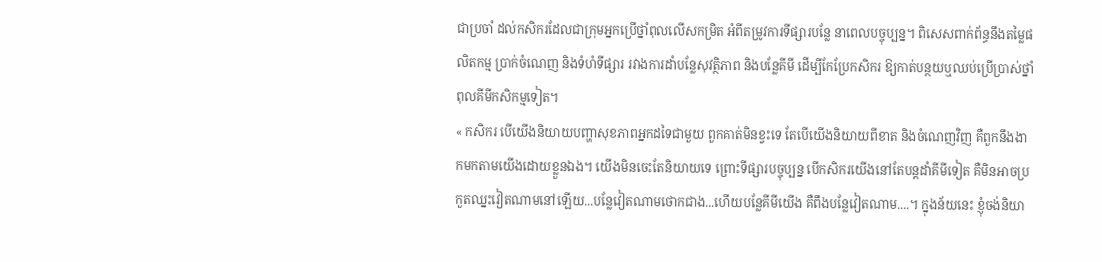ជាប្រចាំ ដល់កសិករដែលជាក្រុមអ្នកប្រើថ្នាំពុលលើសកម្រិត អំពីតម្រូវការទីផ្សារបន្លែ នាពេលបច្ចុប្បន្ន។ ពិសេសពាក់ព័ន្ធនឹងតម្លៃផលិតកម្ម ប្រាក់ចំណេញ និងទំហំទីផ្សារ រវាងការដាំបន្លែសុវត្ថិភាព និងបន្លែគីមី ដើម្បីកែប្រែកសិករ ឱ្យកាត់បន្ថយឬឈប់ប្រើប្រាស់ថ្នាំពុលគីមីកសិកម្មទៀត។
« កសិករ បើយើងនិយាយបញ្ហាសុខភាពអ្នកដទៃជាមួយ ពួកគាត់មិនខ្វះទេ តែបើយើងនិយាយពីខាត និងចំណេញវិញ គឺពួកនឹងងាកមកតាមយើងដោយខ្លួនឯង។ យើងមិនចេះតែនិយាយទេ ព្រោះទីផ្សារបច្ចុប្បន្ន បើកសិករយើងនៅតែបន្តដាំគីមីទៀត គឺមិនអាចប្រកួតឈ្នះវៀតណាមនៅឡើយ...បន្លែវៀតណាមថោកជាង...ហើយបន្លែគីមីយើង គឺពឹងបន្លែវៀតណាម....។ ក្នុងន័យនេះ ខ្ញុំចង់និយា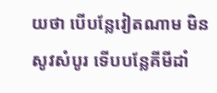យថា បើបន្លែវៀតណាម មិនសូវសំបូរ ទើបបន្លែគីមីដាំ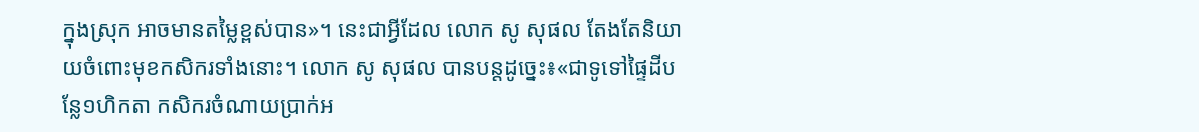ក្នុងស្រុក អាចមានតម្លៃខ្ពស់បាន»។ នេះជាអ្វីដែល លោក សូ សុផល តែងតែនិយាយចំពោះមុខកសិករទាំងនោះ។ លោក សូ សុផល បានបន្តដូច្នេះ៖«ជាទូទៅផ្ទៃដីបន្លែ១ហិកតា កសិករចំណាយប្រាក់អ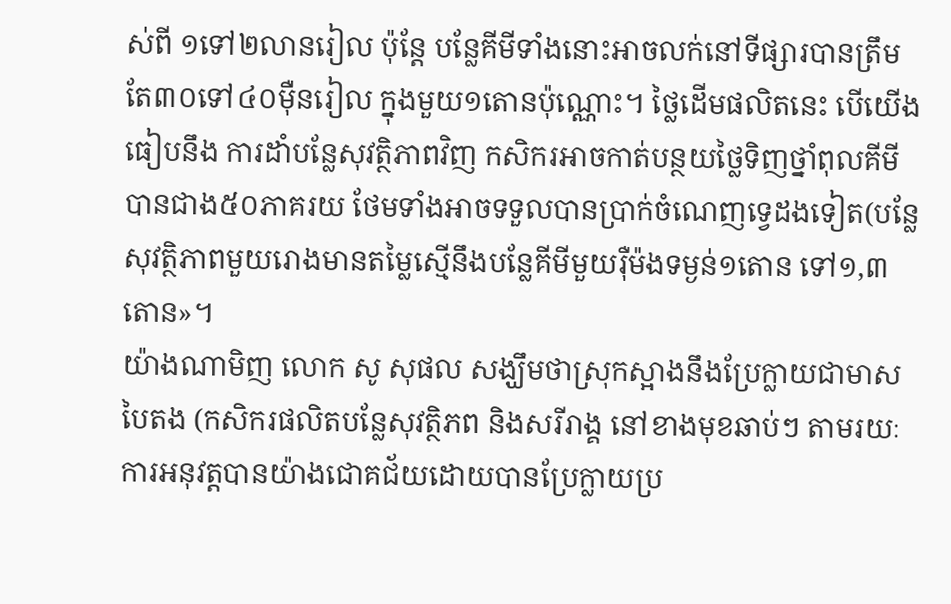ស់ពី ១ទៅ២លានរៀល ប៉ុន្តែ បន្លែគីមីទាំងនោះអាចលក់នៅទីផ្សារបានត្រឹមតែ៣០ទៅ៤០ម៉ឺនរៀល ក្នុងមួយ១តោនប៉ុណ្ណោះ។ ថ្លៃដើមផលិតនេះ បើយើងធៀបនឹង ការដាំបន្លែសុវត្ថិភាពវិញ កសិករអាចកាត់បន្ថយថ្លៃទិញថ្នាំពុលគីមីបានជាង៥០ភាគរយ ថែមទាំងអាចទទួលបានប្រាក់ចំណេញទ្វេដងទៀត(បន្លែសុវត្ថិភាពមួយរោងមានតម្លៃស្មើនឹងបន្លែគីមីមួយរ៉ឺម៉ងទម្ងន់១តោន ទៅ១,៣តោន»។
យ៉ាងណាមិញ លោក សូ សុផល សង្ឃឹមថាស្រុកស្អាងនឹងប្រែក្លាយជាមាសបៃតង (កសិករផលិតបន្លែសុវត្ថិភព និងសរីរាង្គ នៅខាងមុខឆាប់ៗ តាមរយៈការអនុវត្តបានយ៉ាងជោគជ័យដោយបានប្រែក្លាយប្រ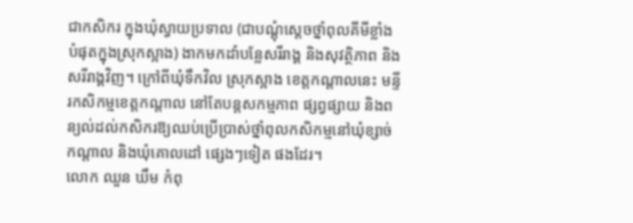ជាកសិករ ក្នុងឃុំស្វាយប្រទាល (ជាបណ្តុំស្តេចថ្នាំពុលគីមីខ្លាំងបំផុតក្នុងស្រុកស្អាង) ងាកមកដាំបន្លែសរីរាង្គ និងសុវត្ថិភាព និងសរីរាង្គវិញ។ ក្រៅពីឃុំទឹកវិល ស្រុកស្អាង ខេត្តកណ្តាលនេះ មន្ទីរកសិកម្មខេត្តកណ្តាល នៅតែបន្តសកម្មភាព ផ្សព្វផ្សាយ និងពន្យល់ដល់កសិករឱ្យឈប់ប្រើប្រាស់ថ្នាំពុលកសិកម្មនៅឃុំខ្សាច់កណ្តាល និងឃុំគោលដៅ ផ្សេងៗទៀត ផងដែរ។
លោក ឈួន ឃឹម កំពុ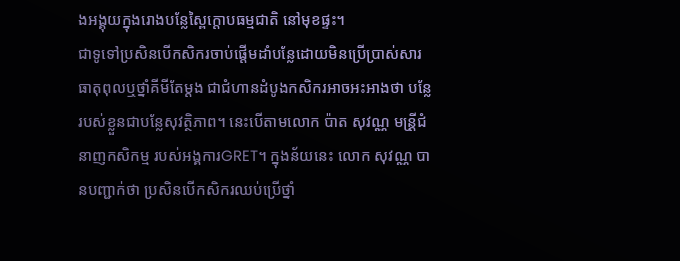ងអង្គុយក្នុងរោងបន្លែស្ពៃក្តោបធម្មជាតិ នៅមុខផ្ទះ។
ជាទូទៅប្រសិនបើកសិករចាប់ផ្តើមដាំបន្លែដោយមិនប្រើប្រាស់សារធាតុពុលឬថ្នាំគីមីតែម្តង ជាជំហានដំបូងកសិករអាចអះអាងថា បន្លែរបស់ខ្លួនជាបន្លែសុវត្ថិភាព។ នេះបើតាមលោក ប៉ាត សុវណ្ណ មន្រី្តជំនាញកសិកម្ម របស់អង្គការGRET។ ក្នុងន័យនេះ លោក សុវណ្ណ បានបញ្ជាក់ថា ប្រសិនបើកសិករឈប់ប្រើថ្នាំ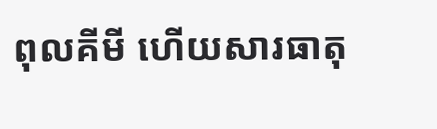ពុលគីមី ហើយសារធាតុ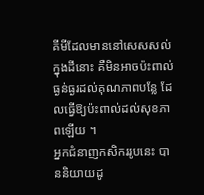គីមីដែលមាននៅសេសសល់ក្នុងដីនោះ គឺមិនអាចប៉ះពាល់ធ្ងន់ធ្ងរដល់គុណភាពបន្លែ ដែលធ្វើឱ្យប៉ះពាល់ដល់សុខភាពឡើយ ។
អ្នកជំនាញកសិកររូបនេះ បាននិយាយដូ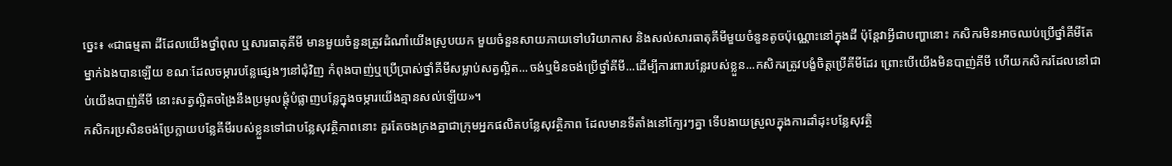ច្នេះ៖ «ជាធម្មតា ដីដែលយើងថ្នាំពុល ឬសារធាតុគីមី មានមួយចំនួនត្រូវដំណាំយើងស្រូបយក មួយចំនួនសាយភាយទៅបរិយាកាស និងសល់សារធាតុគីមីមួយចំនួនតូចប៉ុណ្ណោះនៅក្នុងដី ប៉ុន្តែវាអ្វីជាបញ្ហានោះ កសិករមិនអាចឈប់ប្រើថ្នាំគីមីតែម្នាក់ឯងបានឡើយ ខណៈដែលចម្ការបន្លែផ្សេងៗនៅជុំវិញ កំពុងបាញ់ឬប្រើប្រាស់ថ្នាំគីមីសម្លាប់សត្វល្អិត...ចង់ឬមិនចង់ប្រើថ្នាំគីមី...ដើម្បីការពារបន្លែរបស់ខ្លួន...កសិករត្រូវបង្ខំចិត្តប្រើគីមីដែរ ព្រោះបើយើងមិនបាញ់គីមី ហើយកសិករដែលនៅជាប់យើងបាញ់គីមី នោះសត្វល្អិតចង្រៃនឹងប្រមូលផ្តុំបំផ្លាញបន្លែក្នុងចម្ការយើងគ្មានសល់ឡើយ»។
កសិករប្រសិនចង់ប្រែក្លាយបន្លែគីមីរបស់ខ្លួនទៅជាបន្លែសុវត្ថិភាពនោះ គួរតែចងក្រងគ្នាជាក្រុមអ្នកផលិតបន្លែសុវត្ថិភាព ដែលមានទីតាំងនៅក្បែរៗគ្នា ទើបងាយស្រួលក្នុងការដាំដុះបន្លែសុវត្ថិ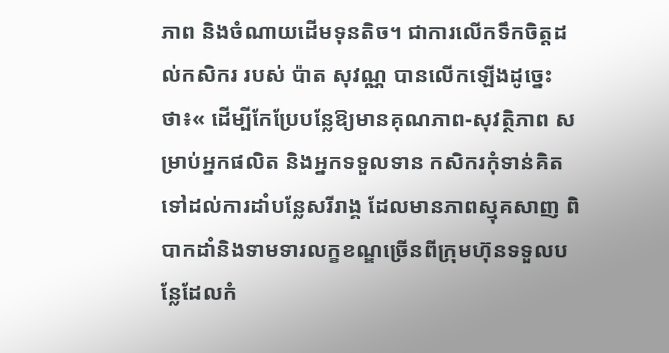ភាព និងចំណាយដើមទុនតិច។ ជាការលើកទឹកចិត្តដល់កសិករ របស់ ប៉ាត សុវណ្ណ បានលើកឡើងដូច្នេះថា៖« ដើម្បីកែប្រែបន្លែឱ្យមានគុណភាព-សុវត្ថិភាព សម្រាប់អ្នកផលិត និងអ្នកទទួលទាន កសិករកុំទាន់គិតទៅដល់ការដាំបន្លែសរីរាង្គ ដែលមានភាពស្មុគសាញ ពិបាកដាំនិងទាមទារលក្ខខណ្ឌច្រើនពីក្រុមហ៊ុនទទួលបន្លែដែលកំ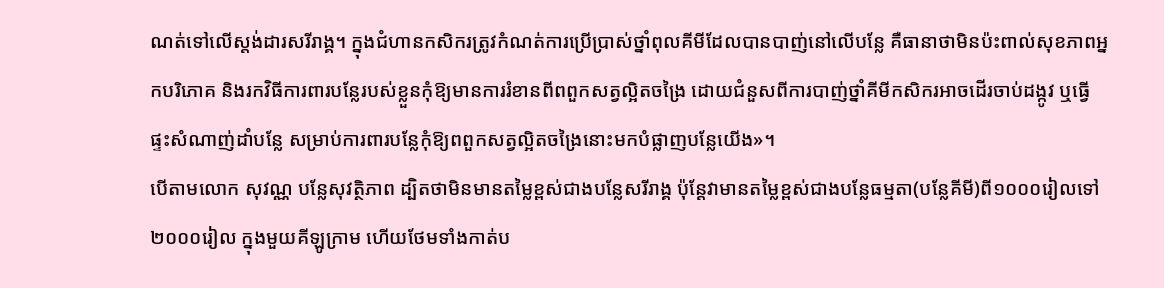ណត់ទៅលើស្តង់ដារសរីរាង្គ។ ក្នុងជំហានកសិករត្រូវកំណត់ការប្រើប្រាស់ថ្នាំពុលគីមីដែលបានបាញ់នៅលើបន្លែ គឺធានាថាមិនប៉ះពាល់សុខភាពអ្នកបរិភោគ និងរកវិធីការពារបន្លែរបស់ខ្លួនកុំឱ្យមានការរំខានពីពពួកសត្វល្អិតចង្រៃ ដោយជំនួសពីការបាញ់ថ្នាំគីមីកសិករអាចដើរចាប់ដង្កូវ ឬធ្វើផ្ទះសំណាញ់ដាំបន្លែ សម្រាប់ការពារបន្លែកុំឱ្យពពួកសត្វល្អិតចង្រៃនោះមកបំផ្លាញបន្លែយើង»។
បើតាមលោក សុវណ្ណ បន្លែសុវត្ថិភាព ដ្បិតថាមិនមានតម្លៃខ្ពស់ជាងបន្លែសរីរាង្គ ប៉ុន្តែវាមានតម្លៃខ្ពស់ជាងបន្លែធម្មតា(បន្លែគីមី)ពី១០០០រៀលទៅ២០០០រៀល ក្នុងមួយគីឡូក្រាម ហើយថែមទាំងកាត់ប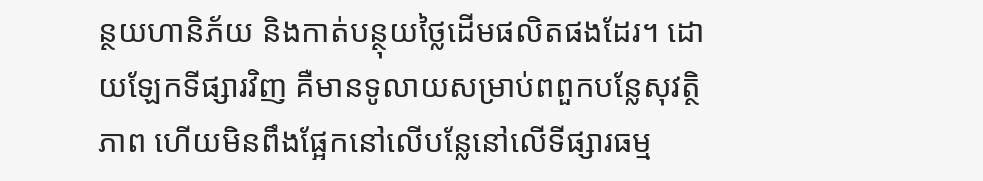ន្ថយហានិភ័យ និងកាត់បន្ថុយថ្លៃដើមផលិតផងដែរ។ ដោយឡែកទីផ្សារវិញ គឺមានទូលាយសម្រាប់ពពួកបន្លែសុវត្ថិភាព ហើយមិនពឹងផ្អែកនៅលើបន្លែនៅលើទីផ្សារធម្ម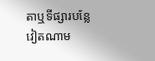តាឬទីផ្សារបន្លែវៀតណាម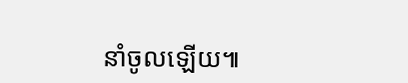នាំចូលឡើយ៕